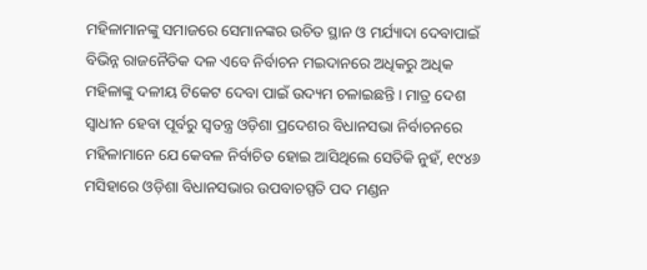ମହିଳାମାନଙ୍କୁ ସମାଜରେ ସେମାନଙ୍କର ଉଚିତ ସ୍ଥାନ ଓ ମର୍ଯ୍ୟାଦା ଦେବାପାଇଁ ବିଭିନ୍ନ ରାଜନୈତିକ ଦଳ ଏବେ ନିର୍ବାଚନ ମଇଦାନରେ ଅଧିକରୁ ଅଧିକ ମହିଳାଙ୍କୁ ଦଳୀୟ ଟିକେଟ ଦେବା ପାଇଁ ଉଦ୍ୟମ ଚଳାଇଛନ୍ତି । ମାତ୍ର ଦେଶ ସ୍ୱାଧୀନ ହେବା ପୂର୍ବରୁ ସ୍ୱତନ୍ତ୍ର ଓଡ଼ିଶା ପ୍ରଦେଶର ବିଧାନସଭା ନିର୍ବାଚନରେ ମହିଳାମାନେ ଯେ କେବଳ ନିର୍ବାଚିତ ହୋଇ ଆସିଥିଲେ ସେତିକି ନୁହଁ, ୧୯୪୬ ମସିହାରେ ଓଡ଼ିଶା ବିଧାନସଭାର ଉପବାଚସ୍ପତି ପଦ ମଣ୍ଡନ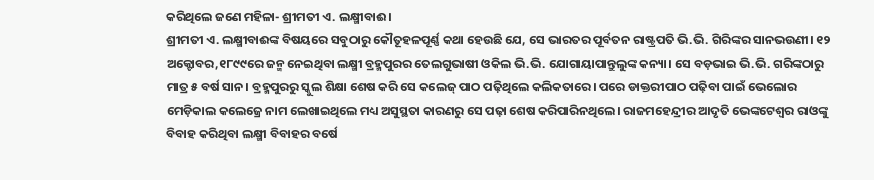କରିଥିଲେ ଜଣେ ମହିଳା- ଶ୍ରୀମତୀ ଏ. ଲକ୍ଷ୍ମୀବାଈ।
ଶ୍ରୀମତୀ ଏ. ଲକ୍ଷ୍ମୀବାଈଙ୍କ ବିଷୟରେ ସବୁଠାରୁ କୌତୂହଳପୂର୍ଣ୍ଣ କଥା ହେଉଛି ଯେ, ସେ ଭାରତର ପୂର୍ବତନ ରାଷ୍ଟ୍ରପତି ଭି.ଭି. ଗିରିଙ୍କର ସାନଭଉଣୀ। ୧୨ ଅକ୍ଟୋବର,୧୮୯୯ରେ ଜନ୍ମ ନେଇଥିବା ଲକ୍ଷ୍ମୀ ବ୍ରହ୍ମପୁରର ତେଲଗୁଭାଷୀ ଓକିଲ ଭି.ଭି. ଯୋଗାୟାପାନ୍ତୁଲୁଙ୍କ କନ୍ୟା। ସେ ବଡ଼ଭାଇ ଭି.ଭି. ଗରିଙ୍କଠାରୁ ମାତ୍ର ୫ ବର୍ଷ ସାନ। ବ୍ରହ୍ମପୁରରୁ ସ୍କୁଲ ଶିକ୍ଷା ଶେଷ କରି ସେ କଲେଜ୍ ପାଠ ପଢ଼ିଥିଲେ କଲିକତାରେ। ପରେ ଡାକ୍ତରୀପାଠ ପଢ଼ିବା ପାଇଁ ଭେଲୋର ମେଡ଼ିକାଲ କଲେଜ୍ରେ ନାମ ଲେଖାଇଥିଲେ ମଧ୍ୟ ଅସୁସ୍ଥତା କାରଣରୁ ସେ ପଢ଼ା ଶେଷ କରିପାରିନଥିଲେ। ରାଜମହେନ୍ଦ୍ରୀର ଆଦୃତି ଭେଙ୍କଟେଶ୍ୱର ରାଓଙ୍କୁ ବିବାହ କରିଥିବା ଲକ୍ଷ୍ମୀ ବିବାହର ବର୍ଷେ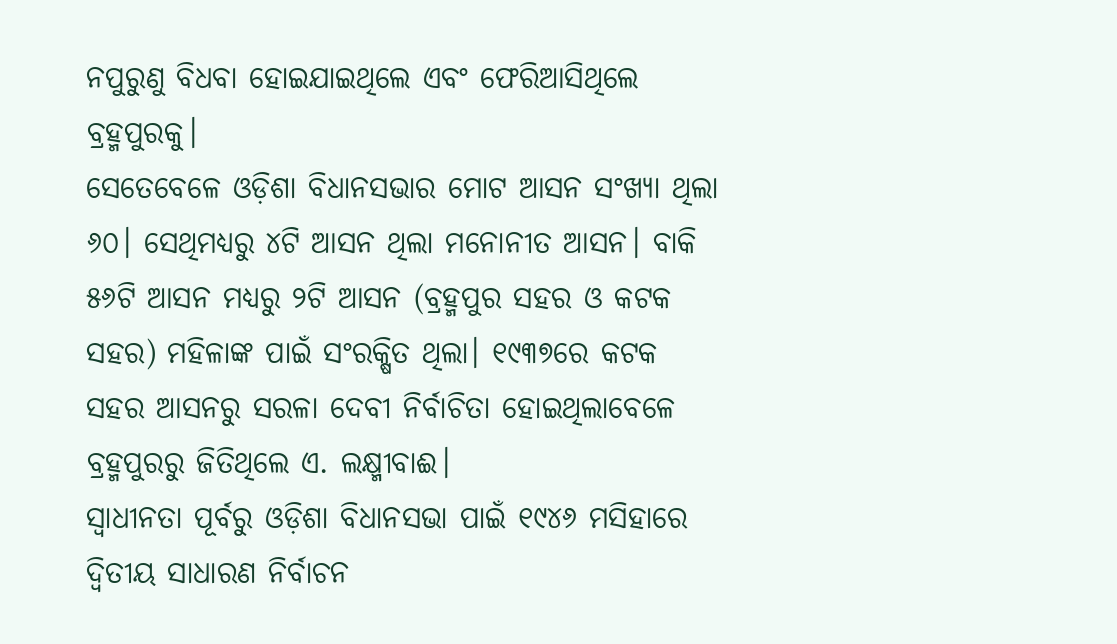ନପୁରୁଣୁ ବିଧବା ହୋଇଯାଇଥିଲେ ଏବଂ ଫେରିଆସିଥିଲେ ବ୍ରହ୍ମପୁରକୁ।
ସେତେବେଳେ ଓଡ଼ିଶା ବିଧାନସଭାର ମୋଟ ଆସନ ସଂଖ୍ୟା ଥିଲା ୬୦। ସେଥିମଧ୍ୟରୁ ୪ଟି ଆସନ ଥିଲା ମନୋନୀତ ଆସନ। ବାକି ୫୬ଟି ଆସନ ମଧ୍ୟରୁ ୨ଟି ଆସନ (ବ୍ରହ୍ମପୁର ସହର ଓ କଟକ ସହର) ମହିଳାଙ୍କ ପାଇଁ ସଂରକ୍ଷିତ ଥିଲା। ୧୯୩୭ରେ କଟକ ସହର ଆସନରୁ ସରଳା ଦେବୀ ନିର୍ବାଚିତା ହୋଇଥିଲାବେଳେ ବ୍ରହ୍ମପୁରରୁ ଜିତିଥିଲେ ଏ. ଲକ୍ଷ୍ମୀବାଈ।
ସ୍ୱାଧୀନତା ପୂର୍ବରୁ ଓଡ଼ିଶା ବିଧାନସଭା ପାଇଁ ୧୯୪୬ ମସିହାରେ ଦ୍ଵିତୀୟ ସାଧାରଣ ନିର୍ବାଚନ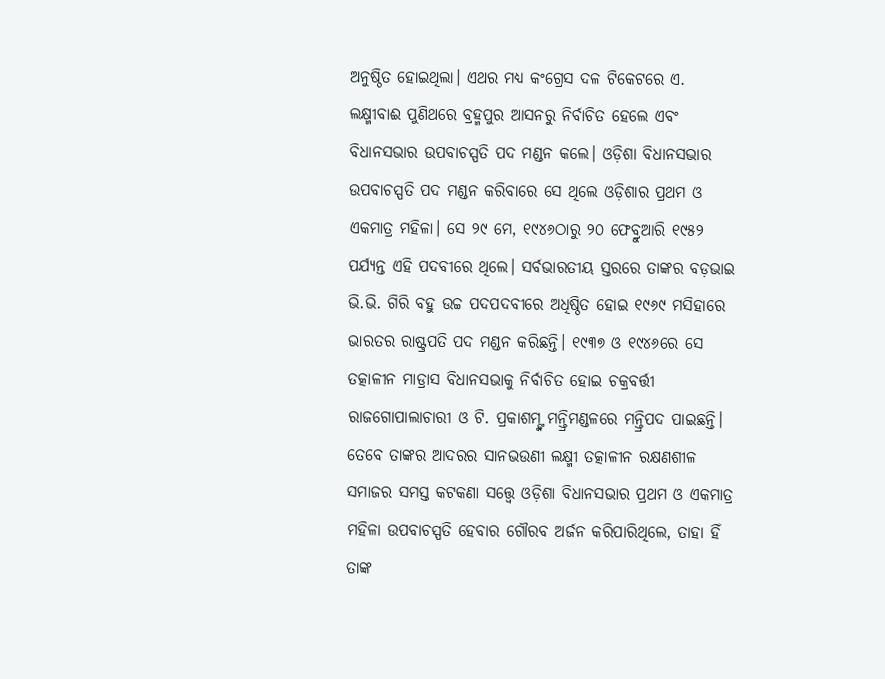ଅନୁଷ୍ଠିତ ହୋଇଥିଲା। ଏଥର ମଧ୍ୟ କଂଗ୍ରେସ ଦଳ ଟିକେଟରେ ଏ. ଲକ୍ଷ୍ମୀବାଈ ପୁଣିଥରେ ବ୍ରହ୍ମପୁର ଆସନରୁ ନିର୍ବାଚିତ ହେଲେ ଏବଂ ବିଧାନସଭାର ଉପବାଚସ୍ପତି ପଦ ମଣ୍ଡନ କଲେ। ଓଡ଼ିଶା ବିଧାନସଭାର ଉପବାଚସ୍ପତି ପଦ ମଣ୍ଡନ କରିବାରେ ସେ ଥିଲେ ଓଡ଼ିଶାର ପ୍ରଥମ ଓ ଏକମାତ୍ର ମହିଳା। ସେ ୨୯ ମେ, ୧୯୪୬ଠାରୁ ୨୦ ଫେବ୍ରୁଆରି ୧୯୫୨ ପର୍ଯ୍ୟନ୍ତ ଏହି ପଦବୀରେ ଥିଲେ। ସର୍ବଭାରତୀୟ ସ୍ତରରେ ତାଙ୍କର ବଡ଼ଭାଇ ଭି.ଭି. ଗିରି ବହୁ ଉଚ୍ଚ ପଦପଦବୀରେ ଅଧିଷ୍ଠିତ ହୋଇ ୧୯୬୯ ମସିହାରେ ଭାରତର ରାଷ୍ଟ୍ରପତି ପଦ ମଣ୍ଡନ କରିଛନ୍ତି। ୧୯୩୭ ଓ ୧୯୪୬ରେ ସେ ତତ୍କାଳୀନ ମାଡ୍ରାସ ବିଧାନସଭାକୁ ନିର୍ବାଚିତ ହୋଇ ଚକ୍ରବର୍ତ୍ତୀ ରାଜଗୋପାଲାଚାରୀ ଓ ଟି. ପ୍ରକାଶମ୍ଙ୍କ ମନ୍ତ୍ରିମଣ୍ଡଳରେ ମନ୍ତ୍ରିପଦ ପାଇଛନ୍ତି। ତେବେ ତାଙ୍କର ଆଦରର ସାନଭଉଣୀ ଲକ୍ଷ୍ମୀ ତତ୍କାଳୀନ ରକ୍ଷଣଶୀଳ ସମାଜର ସମସ୍ତ କଟକଣା ସତ୍ତ୍ବେ ଓଡ଼ିଶା ବିଧାନସଭାର ପ୍ରଥମ ଓ ଏକମାତ୍ର ମହିଳା ଉପବାଚସ୍ପତି ହେବାର ଗୌରବ ଅର୍ଜନ କରିପାରିଥିଲେ, ତାହା ହିଁ ତାଙ୍କ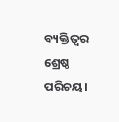ବ୍ୟକ୍ତିତ୍ଵର ଶ୍ରେଷ୍ଠ ପରିଚୟ।